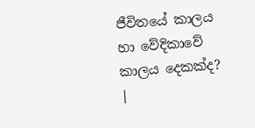ජීවිතයේ කාලය හා වේදිකාවේ කාලය දෙකක්ද? |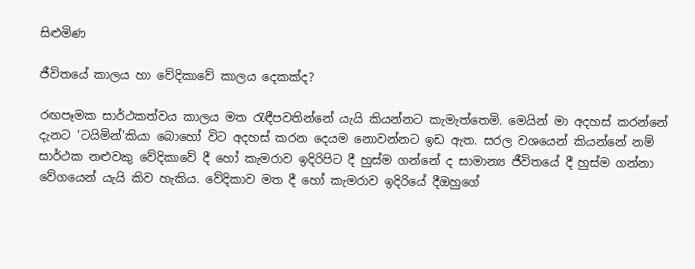සිළුමිණ

ජීවිතයේ කාලය හා වේදිකාවේ කාලය දෙකක්ද?

රඟපෑමක සාර්ථකත්වය කාලය මත රැඳීපවතින්නේ යැයි කියන්නට කැමැත්තෙමි. මෙයින් මා අදහස් කරන්නේ දැනට ‘ටයිමින්’කියා බොහෝ විට අදහස් කරන දෙයම නොවන්නට ඉඩ ඇත. සරල වශයෙන් කියන්නේ නම් සාර්ථක නළුවකු වේදිකාවේ දී හෝ කැමරාව ඉදිරිපිට දී හුස්ම ගන්නේ ද සාමාන්‍ය ජීවිතයේ දී හුස්ම ගන්නා වේගයෙන් යැයි කිව හැකිය. වේදිකාව මත දී හෝ කැමරාව ඉදිරියේ දීඔහුගේ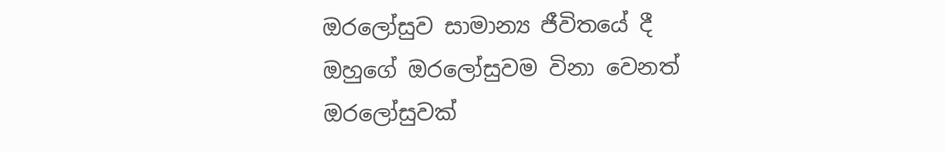ඔරලෝසුව සාමාන්‍ය ජීවිතයේ දී ඔහුගේ ඔරලෝසුවම විනා වෙනත් ඔරලෝසුවක්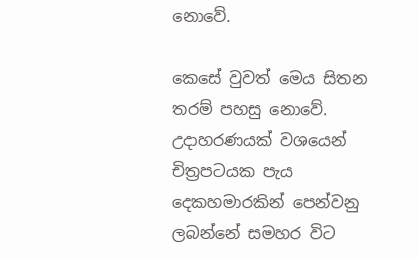නොවේ.

කෙසේ වුවත් මෙය සිතන තරම් පහසු නොවේ. උදාහරණයක් වශයෙන් චිත්‍රපටයක පැය දෙකහමාරකින් පෙන්වනු ලබන්නේ සමහර විට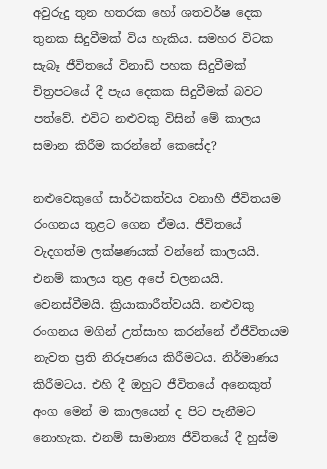අවුරුදු තුන හතරක හෝ ශතවර්ෂ දෙක තුනක සිදුවීමක් විය හැකිය. සමහර විටක සැබෑ ජීවිතයේ විනාඩි පහක සිදුවීමක් චිත්‍රපටයේ දී පැය දෙකක සිදුවීමක් බවට පත්වේ. එවිට නළුවකු විසින් මේ කාලය සමාන කිරීම කරන්නේ කෙසේද?

නළුවෙකුගේ සාර්ථකත්වය වනාහී ජීවිතයම රංගනය තුළට ගෙන ඒමය. ජීවිතයේ වැදගත්ම ලක්ෂණයක් වන්නේ කාලයයි. එනම් කාලය තුළ අපේ චලනයයි. වෙනස්වීමයි. ක්‍රියාකාරීත්වයයි. නළුවකු රංගනය මගින් උත්සාහ කරන්නේ ඒජීවිතයම නැවත ප්‍රති නිරූපණය කිරීමටය. නිර්මාණය කිරීමටය. එහි දී ඔහුට ජීවිතයේ අනෙකුත් අංග මෙන් ම කාලයෙන් ද පිට පැනීමට නොහැක. එනම් සාමාන්‍ය ජීවිතයේ දී හුස්ම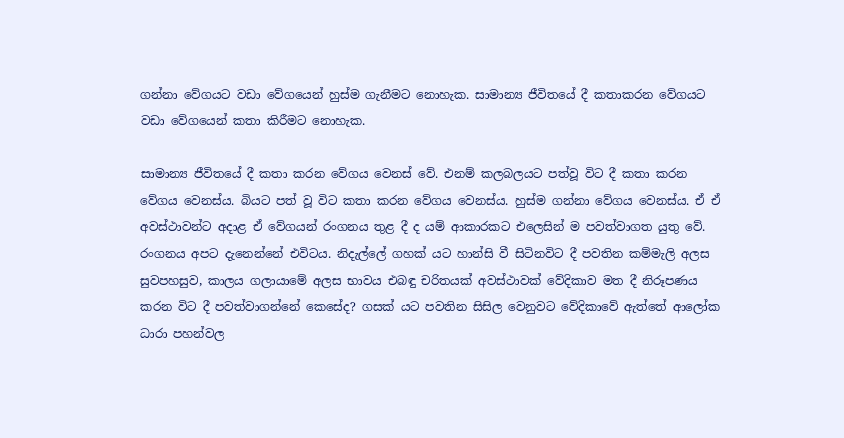ගන්නා වේගයට වඩා වේගයෙන් හුස්ම ගැනීමට නොහැක. සාමාන්‍ය ජීවිතයේ දී කතාකරන වේගයට වඩා වේගයෙන් කතා කිරීමට නොහැක.

සාමාන්‍ය ජීවිතයේ දී කතා කරන වේගය වෙනස් වේ. එනම් කලබලයට පත්වූ විට දී කතා කරන වේගය වෙනස්ය. බියට පත් වූ විට කතා කරන වේගය වෙනස්ය. හුස්ම ගන්නා වේගය වෙනස්ය. ඒ ඒ අවස්ථාවන්ට අදාළ ඒ වේගයන් රංගනය තුළ දී ද යම් ආකාරකට එලෙසින් ම පවත්වාගත යුතු වේ. රංගනය අපට දැනෙන්නේ එවිටය. නිදැල්ලේ ගහක් යට හාන්සි වී සිටිනවිට දී පවතින කම්මැලි අලස සුවපහසුව, කාලය ගලායාමේ අලස භාවය එබඳු චරිතයක් අවස්ථාවක් වේදිකාව මත දී නිරූපණය කරන විට දී පවත්වාගන්නේ කෙසේද? ගසක් යට පවතින සිසිල වෙනුවට වේදිකාවේ ඇත්තේ ආලෝක ධාරා පහන්වල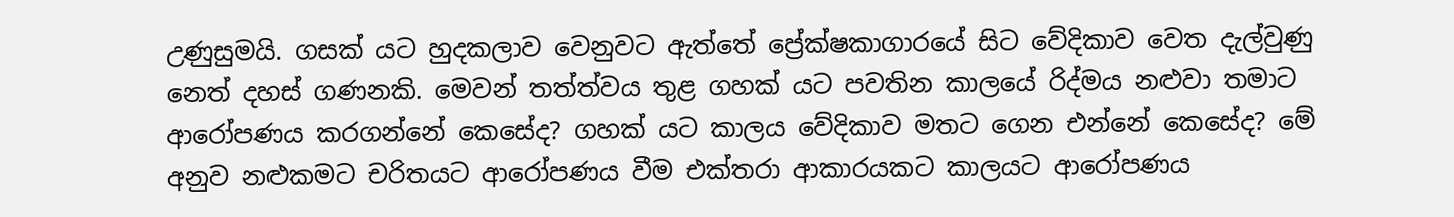උණුසුමයි. ගසක් යට හුදකලාව වෙනුවට ඇත්තේ ප්‍රේක්ෂකාගාරයේ සිට වේදිකාව වෙත දැල්වුණු නෙත් දහස් ගණනකි. මෙවන් තත්ත්වය තුළ ගහක් යට පවතින කාලයේ රිද්මය නළුවා තමාට ආරෝපණය කරගන්නේ කෙසේද? ගහක් යට කාලය වේදිකාව මතට ගෙන එන්නේ කෙසේද? මේ අනුව නළුකමට චරිතයට ආරෝපණය වීම එක්තරා ආකාරයකට කාලයට ආරෝපණය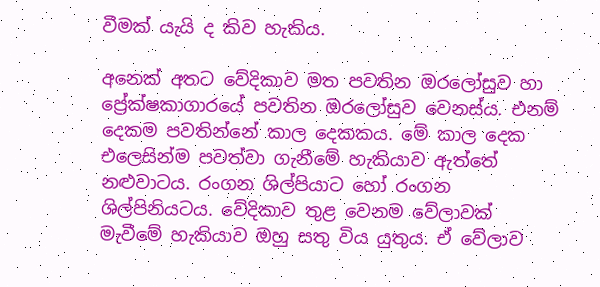වීමක් යැයි ද කිව හැකිය.

අනෙක් අතට වේදිකාව මත පවතින ඔරලෝසුව හා ප්‍රේක්ෂකාගාරයේ පවතින ඔරලෝසුව වෙනස්ය. එනම් දෙකම පවතින්නේ කාල දෙකකය. මේ කාල දෙක එලෙසින්ම පවත්වා ගැනීමේ හැකියාව ඇත්තේ නළුවාටය. රංගන ශිල්පියාට හෝ රංගන ශිල්පිනියටය. වේදිකාව තුළ වෙනම වේලාවක් මැවීමේ හැකියාව ඔහු සතු විය යුතුය. ඒ වේලාව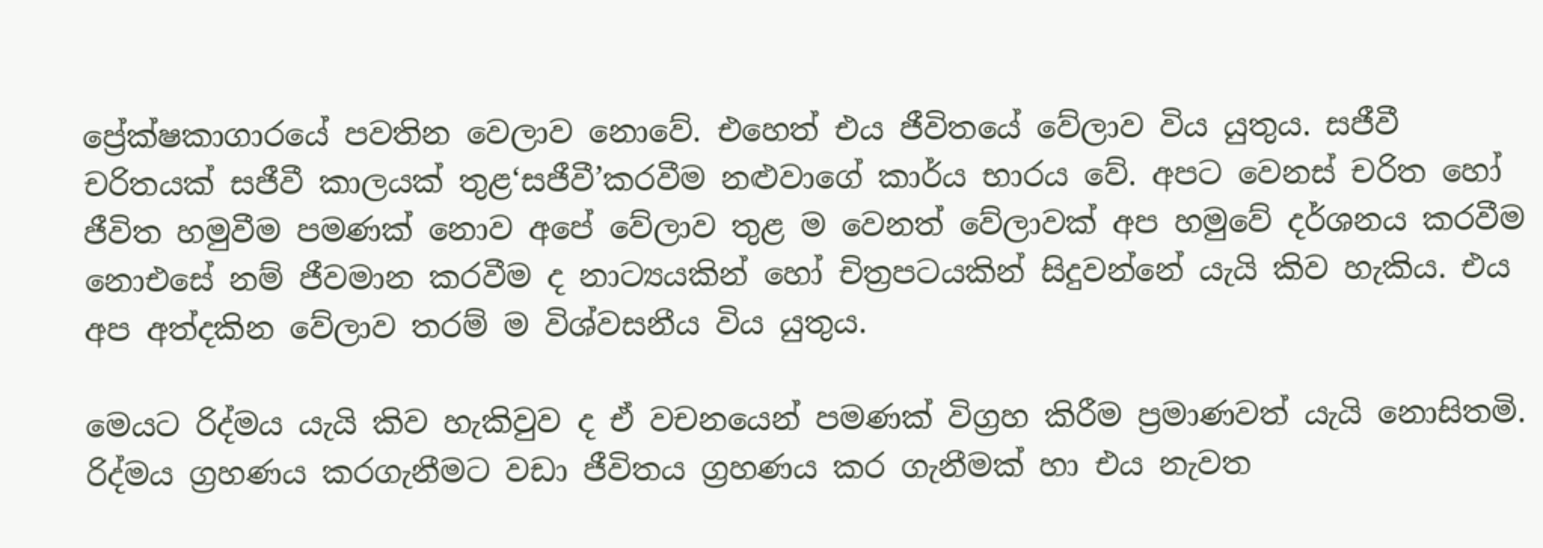ප්‍රේක්ෂකාගාරයේ පවතින වෙලාව නොවේ. එහෙත් එය ජීවිතයේ වේලාව විය යුතුය. සජීවී චරිතයක් සජීවී කාලයක් තුළ‘සජීවී’කරවීම නළුවාගේ කාර්ය භාරය වේ. අපට වෙනස් චරිත හෝ ජීවිත හමුවීම පමණක් නොව අපේ වේලාව තුළ ම වෙනත් වේලාවක් අප හමුවේ දර්ශනය කරවීම නොඑසේ නම් ජීවමාන කරවීම ද නාට්‍යයකින් හෝ චිත්‍රපටයකින් සිදුවන්නේ යැයි කිව හැකිය. එය අප අත්දකින වේලාව තරම් ම විශ්වසනීය විය යුතුය.

මෙයට රිද්මය යැයි කිව හැකිවුව ද ඒ වචනයෙන් පමණක් විග්‍රහ කිරීම ප්‍රමාණවත් යැයි නොසිතමි. රිද්මය ග්‍රහණය කරගැනීමට වඩා ජීවිතය ග්‍රහණය කර ගැනීමක් හා එය නැවත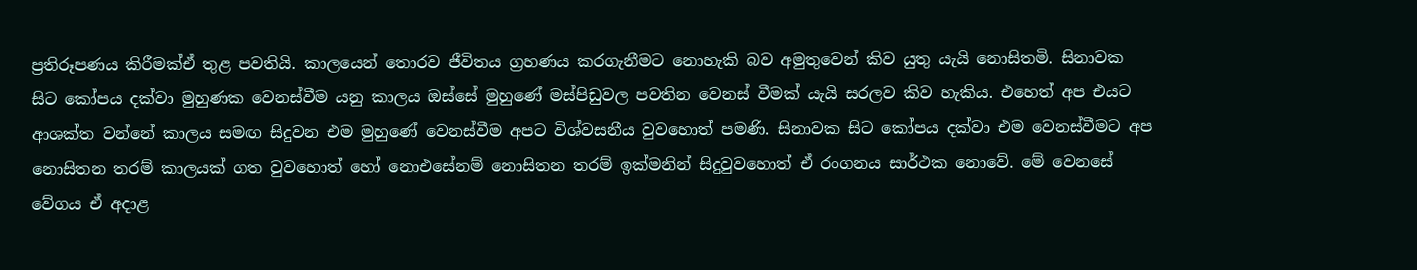ප්‍රතිරූපණය කිරීමක්ඒ තුළ පවතියි. කාලයෙන් තොරව ජීවිතය ග්‍රහණය කරගැනීමට නොහැකි බව අමුතුවෙන් කිව යුතු යැයි නොසිතමි. සිනාවක සිට කෝපය දක්වා මුහුණක වෙනස්වීම යනු කාලය ඔස්සේ මුහුණේ මස්පිඩුවල පවතින වෙනස් වීමක් යැයි සරලව කිව හැකිය. එහෙත් අප එයට ආශක්ත වන්නේ කාලය සමඟ සිදුවන එම මුහුණේ වෙනස්වීම අපට විශ්වසනීය වුවහොත් පමණි. සිනාවක සිට කෝපය දක්වා එම වෙනස්වීමට අප නොසිතන තරම් කාලයක් ගත වුවහොත් හෝ නොඑසේනම් නොසිතන තරම් ඉක්මනින් සිදුවුවහොත් ඒ රංගනය සාර්ථක නොවේ. මේ වෙනසේ වේගය ඒ අදාළ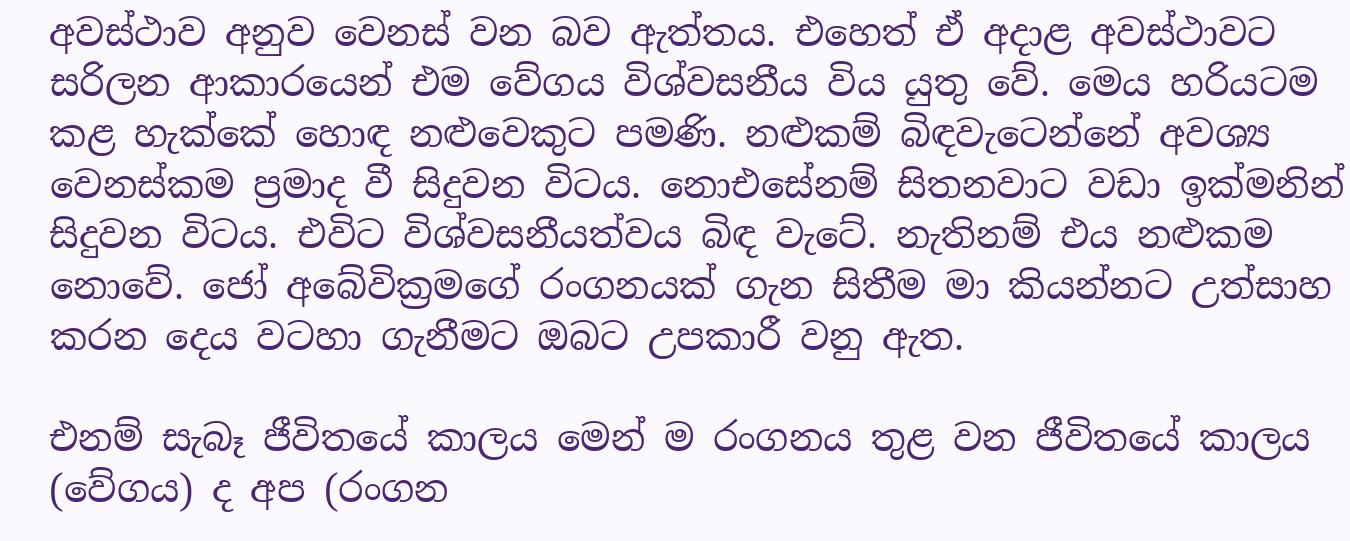අවස්ථාව අනුව වෙනස් වන බව ඇත්තය. එහෙත් ඒ අදාළ අවස්ථාවට සරිලන ආකාරයෙන් එම වේගය විශ්වසනීය විය යුතු වේ. මෙය හරියටම කළ හැක්කේ හොඳ නළුවෙකුට පමණි. නළුකම් බිඳවැටෙන්නේ අවශ්‍ය වෙනස්කම ප්‍රමාද වී සිදුවන විටය. නොඑසේනම් සිතනවාට වඩා ඉක්මනින් සිදුවන විටය. එවිට විශ්වසනීයත්වය බිඳ වැටේ. නැතිනම් එය නළුකම නොවේ. ජෝ අබේවික්‍රමගේ රංගනයක් ගැන සිතීම මා කියන්නට උත්සාහ කරන දෙය වටහා ගැනීමට ඔබට උපකාරී වනු ඇත.

එනම් සැබෑ ජීවිතයේ කාලය මෙන් ම රංගනය තුළ වන ජීවිතයේ කාලය (වේගය) ද අප (රංගන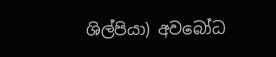ශිල්පියා) අවබෝධ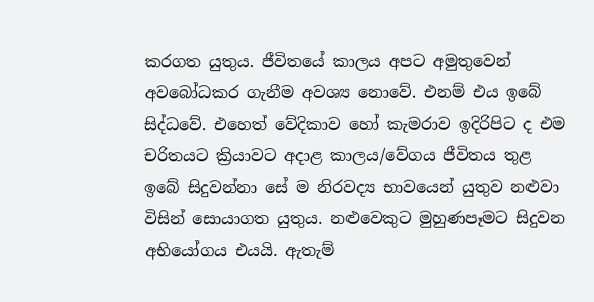කරගත යුතුය. ජීවිතයේ කාලය අපට අමුතුවෙන් අවබෝධකර ගැනීම අවශ්‍ය නොවේ. එනම් එය ඉබේ සිද්ධවේ. එහෙත් වේදිකාව හෝ කැමරාව ඉදිරිපිට ද එම චරිතයට ක්‍රියාවට අදාළ කාලය/වේගය ජීවිතය තුළ ඉබේ සිදුවන්නා සේ ම නිරවද්‍ය භාවයෙන් යුතුව නළුවා විසින් සොයාගත යුතුය. නළුවෙකුට මුහුණපෑමට සිදුවන අභියෝගය එයයි. ඇතැම්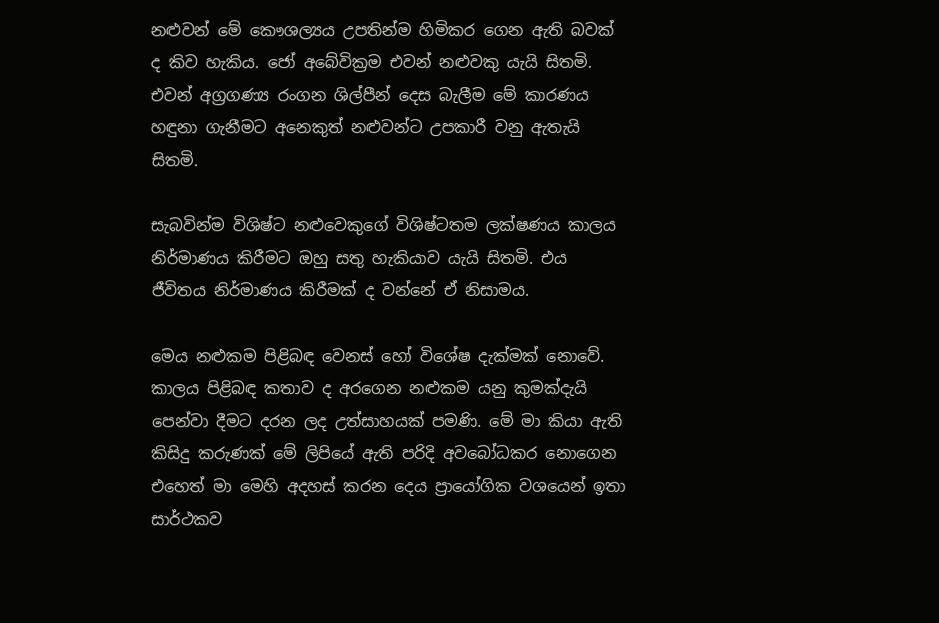නළුවන් මේ කෞශල්‍යය උපතින්ම හිමිකර ගෙන ඇති බවක් ද කිව හැකිය. ජෝ අබේවික්‍රම එවන් නළුවකු යැයි සිතමි. එවන් අග්‍රගණ්‍ය රංගන ශිල්පීන් දෙස බැලීම මේ කාරණය හඳුනා ගැනීමට අනෙකුත් නළුවන්ට උපකාරී වනු ඇතැයි සිතමි.

සැබවින්ම විශිෂ්ට නළුවෙකුගේ විශිෂ්ටතම ලක්ෂණය කාලය නිර්මාණය කිරීමට ඔහු සතු හැකියාව යැයි සිතමි. එය ජීවිතය නිර්මාණය කිරීමක් ද වන්නේ ඒ නිසාමය.

මෙය නළුකම පිළිබඳ වෙනස් හෝ විශේෂ දැක්මක් නොවේ. කාලය පිළිබඳ කතාව ද අරගෙන නළුකම යනු කුමක්දැයි පෙන්වා දීමට දරන ලද උත්සාහයක් පමණි. මේ මා කියා ඇති කිසිදු කරුණක් මේ ලිපියේ ඇති පරිදි අවබෝධකර නොගෙන එහෙත් මා මෙහි අදහස් කරන දෙය ප්‍රායෝගික වශයෙන් ඉතා සාර්ථකව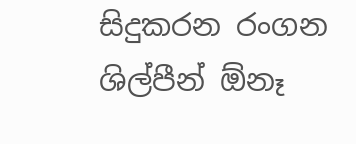සිදුකරන රංගන ශිල්පීන් ඕනෑ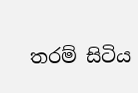තරම් සිටිය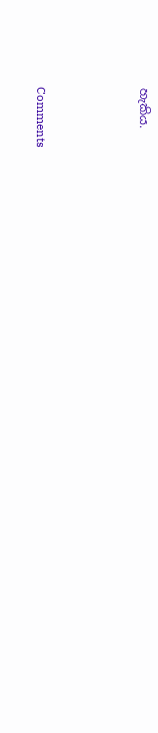හැකිය.



Comments